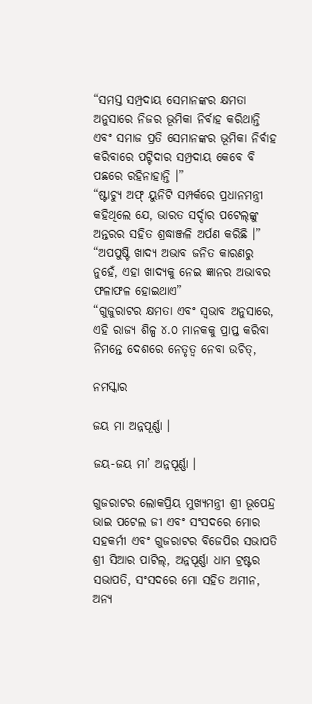“ସମସ୍ତ ସମ୍ପ୍ରଦାୟ ସେମାନଙ୍କର କ୍ଷମତା ଅନୁସାରେ ନିଜର ଭୂମିକା ନିର୍ବାହ କରିଥାନ୍ତି ଏବଂ ସମାଜ ପ୍ରତି ସେମାନଙ୍କର ଭୂମିକା ନିର୍ବାହ କରିବାରେ ପଟ୍ଟିଦାର ସମ୍ପ୍ରଦାୟ କେବେ ବି ପଛରେ ରହିନାହାନ୍ତି ।”
“ଷ୍ଟାଚ୍ୟୁ ଅଫ୍ ୟୁନିଟି ସମ୍ପର୍କରେ ପ୍ରଧାନମନ୍ତ୍ରୀ କହିଥିଲେ ଯେ, ଭାରତ ସର୍ଦ୍ଦାର ପଟେଲ୍‌ଙ୍କୁ ଅନ୍ତରର ସହିତ ଶ୍ରଦ୍ଧାଞ୍ଜଳି ଅର୍ପଣ କରିଛି ।”
“ଅପପୁଷ୍ଟି ଖାଦ୍ୟ ଅଭାବ ଜନିତ କାରଣରୁ ନୁହେଁ, ଏହା ଖାଦ୍ୟକୁ ନେଇ ଜ୍ଞାନର ଅଭାବର ଫଳାଫଳ ହୋଇଥାଏ”
“ଗୁଜୁରାଟର କ୍ଷମତା ଏବଂ ସ୍ୱଭାବ ଅନୁସାରେ, ଏହି ରାଜ୍ୟ ଶିଳ୍ପ ୪.୦ ମାନକକୁ ପ୍ରାପ୍ତ କରିବା ନିମନ୍ତେ ଦେଶରେ ନେତୃତ୍ୱ ନେବା ଉଚିତ୍‌,

ନମସ୍କାର

ଜୟ ମା ଅନ୍ନପୂର୍ଣ୍ଣା ।

ଜୟ-ଜୟ ମା’ ଅନ୍ନପୂର୍ଣ୍ଣା ।

ଗୁଜରାଟର ଲୋକପ୍ରିୟ ମୁଖ୍ୟମନ୍ତ୍ରୀ ଶ୍ରୀ ଭୂପେନ୍ଦ୍ର ଭାଇ ପଟେଲ ଜୀ ଏବଂ ସଂସଦରେ ମୋର ସହକର୍ମୀ ଏବଂ ଗୁଜରାଟର ବିଜେପିର ସଭାପତି ଶ୍ରୀ ସିଆର ପାଟିଲ୍, ଅନ୍ନପୂର୍ଣ୍ଣା ଧାମ ଟ୍ରଷ୍ଟର ସଭାପତି, ସଂସଦରେ ମୋ ସହିତ ଅମୀନ, ଅନ୍ୟ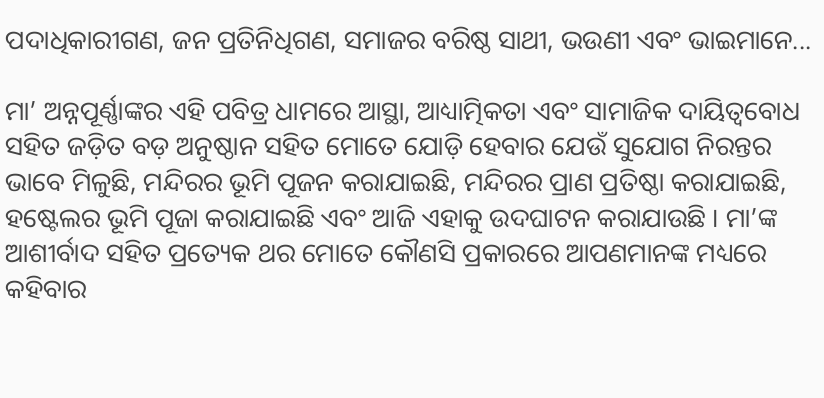ପଦାଧିକାରୀଗଣ, ଜନ ପ୍ରତିନିଧିଗଣ, ସମାଜର ବରିଷ୍ଠ ସାଥୀ, ଭଉଣୀ ଏବଂ ଭାଇମାନେ...

ମା’ ଅନ୍ନପୂର୍ଣ୍ଣାଙ୍କର ଏହି ପବିତ୍ର ଧାମରେ ଆସ୍ଥା, ଆଧ୍ୟାତ୍ମିକତା ଏବଂ ସାମାଜିକ ଦାୟିତ୍ୱବୋଧ ସହିତ ଜଡ଼ିତ ବଡ଼ ଅନୁଷ୍ଠାନ ସହିତ ମୋତେ ଯୋଡ଼ି ହେବାର ଯେଉଁ ସୁଯୋଗ ନିରନ୍ତର ଭାବେ ମିଳୁଛି, ମନ୍ଦିରର ଭୂମି ପୂଜନ କରାଯାଇଛି, ମନ୍ଦିରର ପ୍ରାଣ ପ୍ରତିଷ୍ଠା କରାଯାଇଛି, ହଷ୍ଟେଲର ଭୂମି ପୂଜା କରାଯାଇଛି ଏବଂ ଆଜି ଏହାକୁ ଉଦଘାଟନ କରାଯାଉଛି । ମା’ଙ୍କ ଆଶୀର୍ବାଦ ସହିତ ପ୍ରତ୍ୟେକ ଥର ମୋତେ କୌଣସି ପ୍ରକାରରେ ଆପଣମାନଙ୍କ ମଧ୍ୟରେ କହିବାର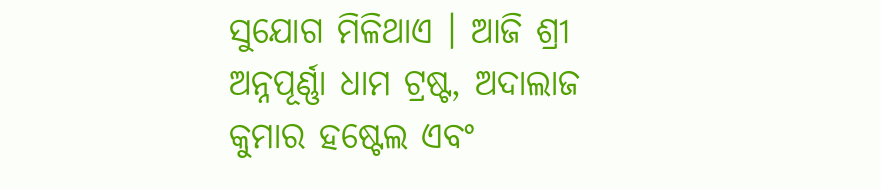ସୁଯୋଗ ମିଳିଥାଏ । ଆଜି ଶ୍ରୀ ଅନ୍ନପୂର୍ଣ୍ଣା ଧାମ ଟ୍ରଷ୍ଟ, ଅଦାଲାଜ କୁମାର ହଷ୍ଟେଲ ଏବଂ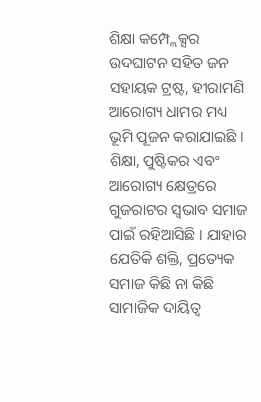ଶିକ୍ଷା କମ୍ପ୍ଲେକ୍ସର ଉଦଘାଟନ ସହିତ ଜନ ସହାୟକ ଟ୍ରଷ୍ଟ, ହୀରାମଣି ଆରୋଗ୍ୟ ଧାମର ମଧ୍ୟ ଭୂମି ପୂଜନ କରାଯାଇଛି । ଶିକ୍ଷା, ପୁଷ୍ଟିକର ଏବଂ ଆରୋଗ୍ୟ କ୍ଷେତ୍ରରେ ଗୁଜରାଟର ସ୍ୱଭାବ ସମାଜ ପାଇଁ ରହିଆସିଛି । ଯାହାର ଯେତିକି ଶକ୍ତି, ପ୍ରତ୍ୟେକ ସମାଜ କିଛି ନା କିଛି ସାମାଜିକ ଦାୟିତ୍ୱ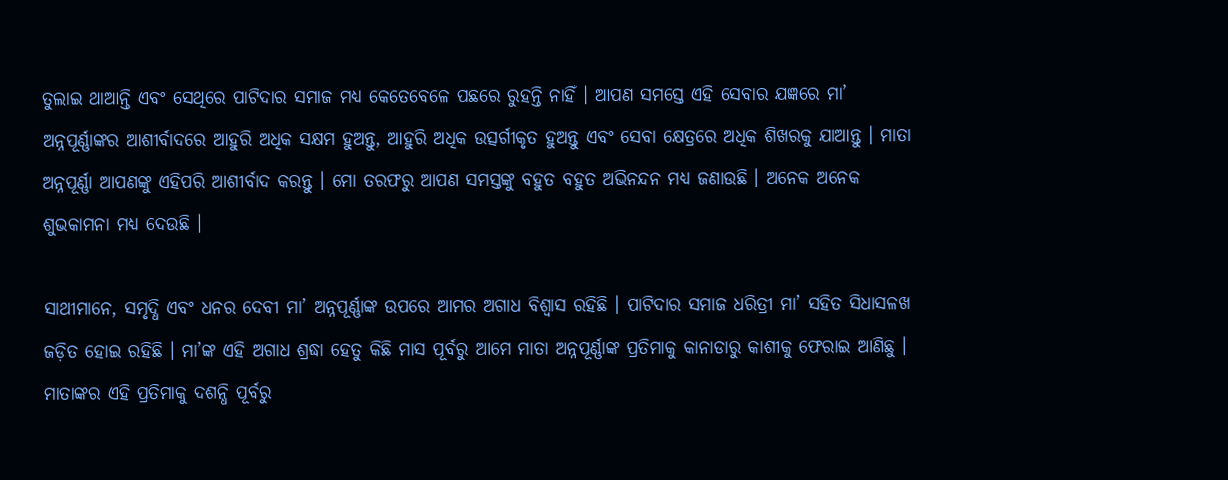ତୁଲାଇ ଥାଆନ୍ତି ଏବଂ ସେଥିରେ ପାଟିଦାର ସମାଜ ମଧ୍ୟ କେତେବେଳେ ପଛରେ ରୁହନ୍ତି ନାହିଁ । ଆପଣ ସମସ୍ତେ ଏହି ସେବାର ଯଜ୍ଞରେ ମା’ ଅନ୍ନପୂର୍ଣ୍ଣାଙ୍କର ଆଶୀର୍ବାଦରେ ଆହୁରି ଅଧିକ ସକ୍ଷମ ହୁଅନ୍ତୁ, ଆହୁରି ଅଧିକ ଉତ୍ସର୍ଗୀକୃତ ହୁଅନ୍ତୁ ଏବଂ ସେବା କ୍ଷେତ୍ରରେ ଅଧିକ ଶିଖରକୁ ଯାଆନ୍ତୁ । ମାତା ଅନ୍ନପୂର୍ଣ୍ଣା ଆପଣଙ୍କୁ ଏହିପରି ଆଶୀର୍ବାଦ କରନ୍ତୁ । ମୋ ତରଫରୁ ଆପଣ ସମସ୍ତଙ୍କୁ ବହୁତ ବହୁତ ଅଭିନନ୍ଦନ ମଧ୍ୟ ଜଣାଉଛି । ଅନେକ ଅନେକ ଶୁଭକାମନା ମଧ୍ୟ ଦେଉଛି ।

ସାଥୀମାନେ, ସମୃଦ୍ଧି ଏବଂ ଧନର ଦେବୀ ମା’ ଅନ୍ନପୂର୍ଣ୍ଣାଙ୍କ ଉପରେ ଆମର ଅଗାଧ ବିଶ୍ୱାସ ରହିଛି । ପାଟିଦାର ସମାଜ ଧରିତ୍ରୀ ମା’ ସହିତ ସିଧାସଳଖ ଜଡ଼ିତ ହୋଇ ରହିଛି । ମା’ଙ୍କ ଏହି ଅଗାଧ ଶ୍ରଦ୍ଧା ହେତୁ କିଛି ମାସ ପୂର୍ବରୁ ଆମେ ମାତା ଅନ୍ନପୂର୍ଣ୍ଣାଙ୍କ ପ୍ରତିମାକୁ କାନାଡାରୁ କାଶୀକୁ ଫେରାଇ ଆଣିଛୁ । ମାତାଙ୍କର ଏହି ପ୍ରତିମାକୁ ଦଶନ୍ଧି ପୂର୍ବରୁ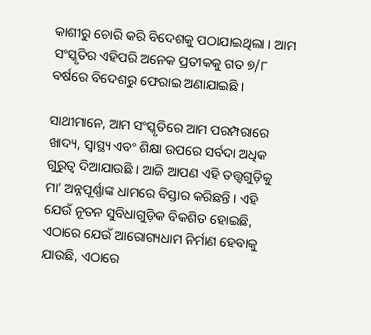କାଶୀରୁ ଚୋରି କରି ବିଦେଶକୁ ପଠାଯାଇଥିଲା । ଆମ ସଂସ୍କୃତିର ଏହିପରି ଅନେକ ପ୍ରତୀକକୁ ଗତ ୭/୮ ବର୍ଷରେ ବିଦେଶରୁ ଫେରାଇ ଅଣାଯାଇଛି ।

ସାଥୀମାନେ, ଆମ ସଂସ୍କୃତିରେ ଆମ ପରମ୍ପରାରେ ଖାଦ୍ୟ, ସ୍ୱାସ୍ଥ୍ୟ ଏବଂ ଶିକ୍ଷା ଉପରେ ସର୍ବଦା ଅଧିକ ଗୁରୁତ୍ୱ ଦିଆଯାଉଛି । ଆଜି ଆପଣ ଏହି ତତ୍ତ୍ୱଗୁଡ଼ିକୁ ମା’ ଅନ୍ନପୂର୍ଣ୍ଣାଙ୍କ ଧାମରେ ବିସ୍ତାର କରିଛନ୍ତି । ଏହି ଯେଉଁ ନୂତନ ସୁବିଧାଗୁଡ଼ିକ ବିକଶିତ ହୋଇଛି, ଏଠାରେ ଯେଉଁ ଆରୋଗ୍ୟଧାମ ନିର୍ମାଣ ହେବାକୁ ଯାଉଛି, ଏଠାରେ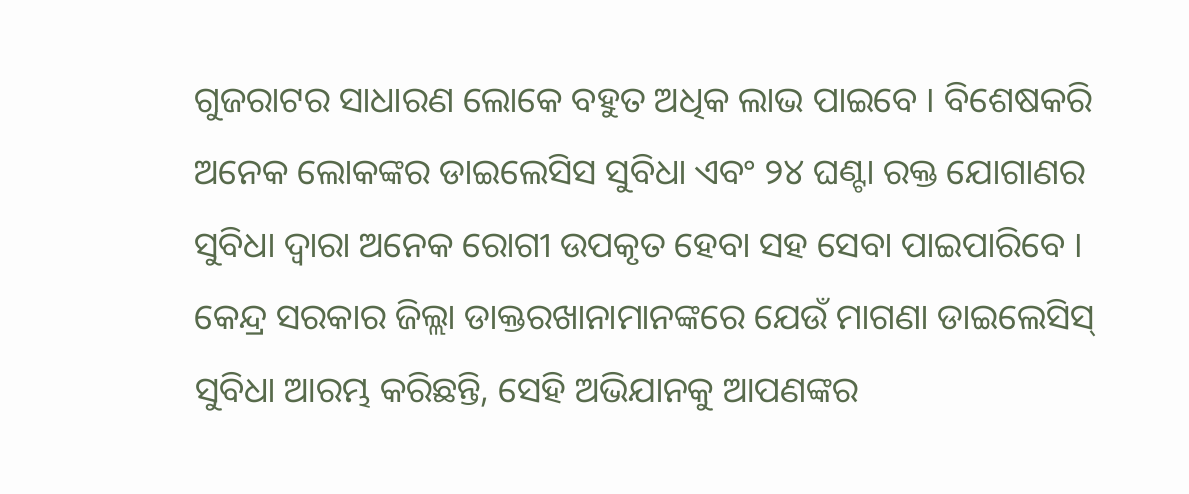ଗୁଜରାଟର ସାଧାରଣ ଲୋକେ ବହୁତ ଅଧିକ ଲାଭ ପାଇବେ । ବିଶେଷକରି ଅନେକ ଲୋକଙ୍କର ଡାଇଲେସିସ ସୁବିଧା ଏବଂ ୨୪ ଘଣ୍ଟା ରକ୍ତ ଯୋଗାଣର ସୁବିଧା ଦ୍ୱାରା ଅନେକ ରୋଗୀ ଉପକୃତ ହେବା ସହ ସେବା ପାଇପାରିବେ । କେନ୍ଦ୍ର ସରକାର ଜିଲ୍ଲା ଡାକ୍ତରଖାନାମାନଙ୍କରେ ଯେଉଁ ମାଗଣା ଡାଇଲେସିସ୍ ସୁବିଧା ଆରମ୍ଭ କରିଛନ୍ତି, ସେହି ଅଭିଯାନକୁ ଆପଣଙ୍କର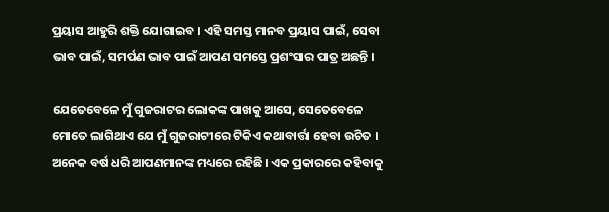ପ୍ରୟାସ ଆହୁରି ଶକ୍ତି ଯୋଗାଇବ । ଏହି ସମସ୍ତ ମାନବ ପ୍ରୟାସ ପାଇଁ, ସେବା ଭାବ ପାଇଁ, ସମର୍ପଣ ଭାବ ପାଇଁ ଆପଣ ସମସ୍ତେ ପ୍ରଶଂସାର ପାତ୍ର ଅଛନ୍ତି ।

ଯେତେବେଳେ ମୁଁ ଗୁଜରାଟର ଲୋକଙ୍କ ପାଖକୁ ଆସେ, ସେତେବେଳେ ମୋତେ ଲାଗିଥାଏ ଯେ ମୁଁ ଗୁଜରାଟୀରେ ଟିକିଏ କଥାବାର୍ତ୍ତା ହେବା ଉଚିତ । ଅନେକ ବର୍ଷ ଧରି ଆପଣମାନଙ୍କ ମଧ୍ୟରେ ରହିଛି । ଏକ ପ୍ରକାରରେ କହିବାକୁ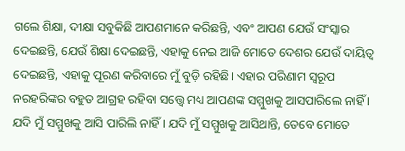ଗଲେ ଶିକ୍ଷା, ଦୀକ୍ଷା ସବୁକିଛି ଆପଣମାନେ କରିଛନ୍ତି, ଏବଂ ଆପଣ ଯେଉଁ ସଂସ୍କାର ଦେଇଛନ୍ତି, ଯେଉଁ ଶିକ୍ଷା ଦେଇଛନ୍ତି, ଏହାକୁ ନେଇ ଆଜି ମୋତେ ଦେଶର ଯେଉଁ ଦାୟିତ୍ୱ ଦେଇଛନ୍ତି, ଏହାକୁ ପୂରଣ କରିବାରେ ମୁଁ ବୁଡ଼ି ରହିଛି। ଏହାର ପରିଣାମ ସ୍ୱରୂପ ନରହରିଙ୍କର ବହୁତ ଆଗ୍ରହ ରହିବା ସତ୍ତ୍ୱେ ମଧ୍ୟ ଆପଣଙ୍କ ସମ୍ମୁଖକୁ ଆସପାରିଲେ ନାହିଁ । ଯଦି ମୁଁ ସମ୍ମୁଖକୁ ଆସି ପାରିଲି ନାହିଁ । ଯଦି ମୁଁ ସମ୍ମୁଖକୁ ଆସିଥାନ୍ତି, ତେବେ ମୋତେ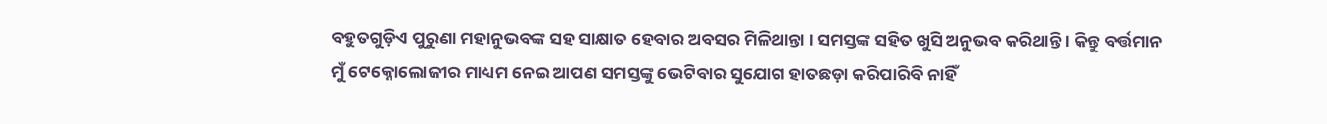ବହୁତଗୁଡ଼ିଏ ପୁରୁଣା ମହାନୁଭବଙ୍କ ସହ ସାକ୍ଷାତ ହେବାର ଅବସର ମିଳିଥାନ୍ତା । ସମସ୍ତଙ୍କ ସହିତ ଖୁସି ଅନୁଭବ କରିଥାନ୍ତି । କିନ୍ତୁ ବର୍ତ୍ତମାନ ମୁଁ ଟେକ୍ନୋଲୋଜୀର ମାଧ୍ୟମ ନେଇ ଆପଣ ସମସ୍ତଙ୍କୁ ଭେଟିବାର ସୁଯୋଗ ହାତଛଡ଼ା କରିପାରିବି ନାହିଁ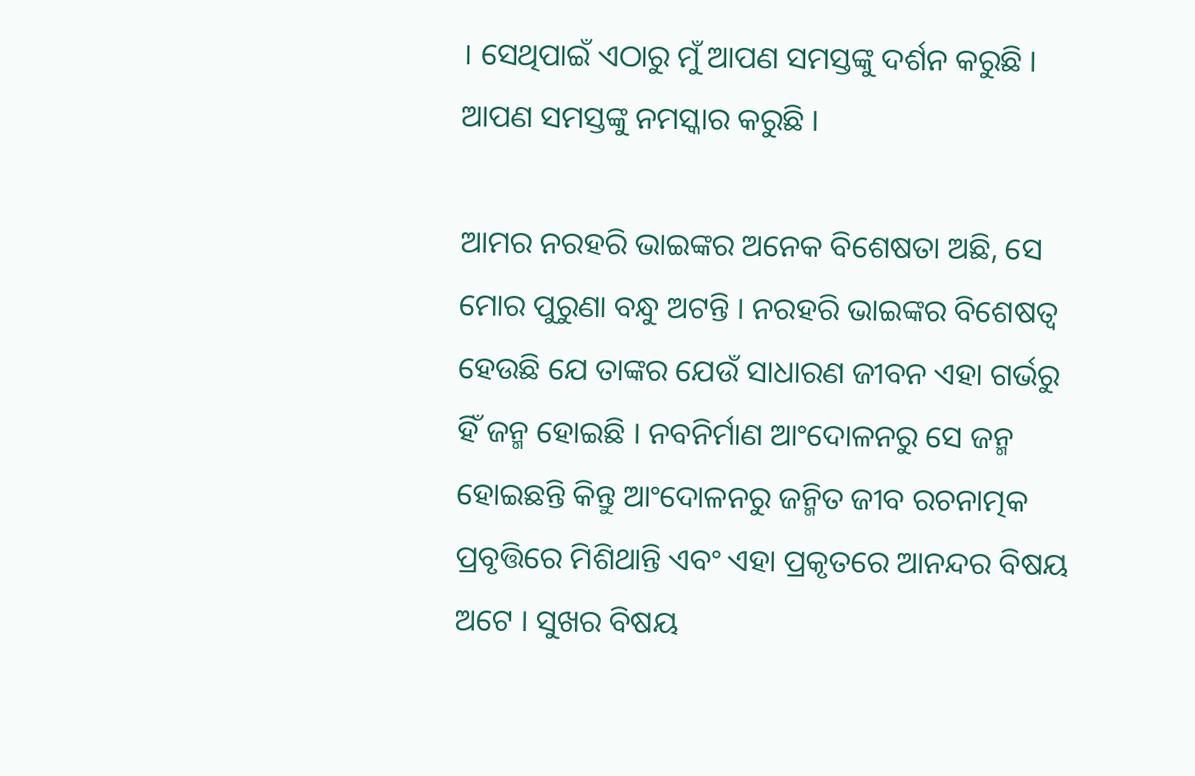। ସେଥିପାଇଁ ଏଠାରୁ ମୁଁ ଆପଣ ସମସ୍ତଙ୍କୁ ଦର୍ଶନ କରୁଛି । ଆପଣ ସମସ୍ତଙ୍କୁ ନମସ୍କାର କରୁଛି ।

ଆମର ନରହରି ଭାଇଙ୍କର ଅନେକ ବିଶେଷତା ଅଛି, ସେ ମୋର ପୁରୁଣା ବନ୍ଧୁ ଅଟନ୍ତି । ନରହରି ଭାଇଙ୍କର ବିଶେଷତ୍ୱ ହେଉଛି ଯେ ତାଙ୍କର ଯେଉଁ ସାଧାରଣ ଜୀବନ ଏହା ଗର୍ଭରୁ ହିଁ ଜନ୍ମ ହୋଇଛି । ନବନିର୍ମାଣ ଆଂଦୋଳନରୁ ସେ ଜନ୍ମ ହୋଇଛନ୍ତି କିନ୍ତୁ ଆଂଦୋଳନରୁ ଜନ୍ମିତ ଜୀବ ରଚନାତ୍ମକ ପ୍ରବୃତ୍ତିରେ ମିଶିଥାନ୍ତି ଏବଂ ଏହା ପ୍ରକୃତରେ ଆନନ୍ଦର ବିଷୟ ଅଟେ । ସୁଖର ବିଷୟ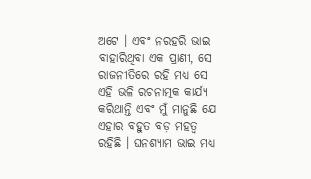ଅଟେ । ଏବଂ ନରହରି ଭାଇ ବାହାରିଥିବା ଏକ ପ୍ରାଣୀ, ସେ ରାଜନୀତିରେ ରହି ମଧ୍ୟ ସେ ଏହି ଭଳି ରଚନାତ୍ମକ କାର୍ଯ୍ୟ କରିଥାନ୍ତି ଏବଂ ମୁଁ ମାନୁଛି ଯେ ଏହାର ବହୁତ ବଡ଼ ମହତ୍ୱ ରହିଛି । ଘନଶ୍ୟାମ ଭାଇ ମଧ୍ୟ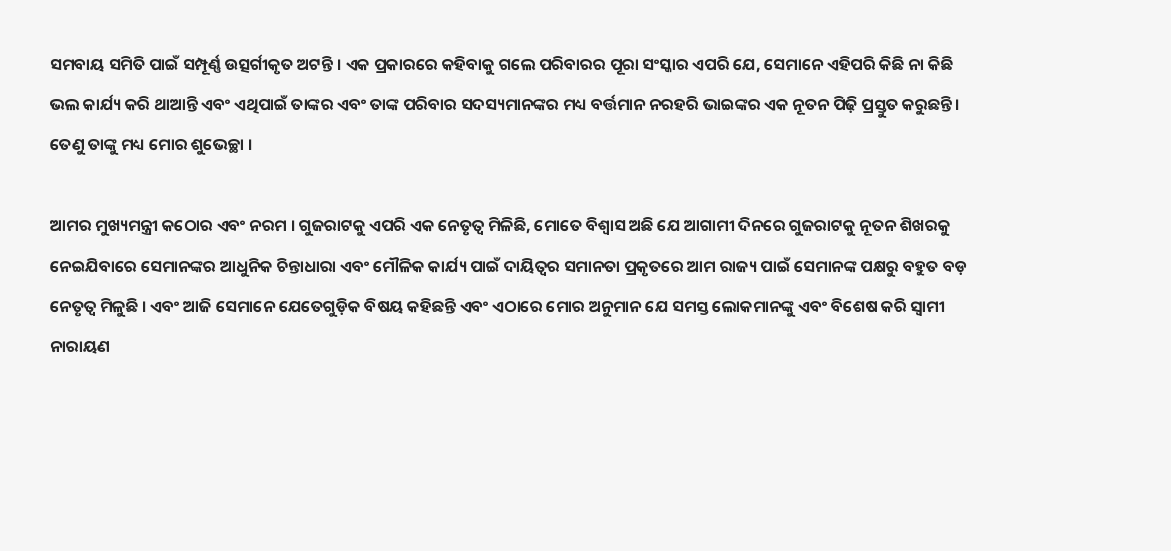ସମବାୟ ସମିତି ପାଇଁ ସମ୍ପୂର୍ଣ୍ଣ ଉତ୍ସର୍ଗୀକୃତ ଅଟନ୍ତି । ଏକ ପ୍ରକାରରେ କହିବାକୁ ଗଲେ ପରିବାରର ପୂରା ସଂସ୍କାର ଏପରି ଯେ, ସେମାନେ ଏହିପରି କିଛି ନା କିଛି ଭଲ କାର୍ଯ୍ୟ କରି ଥାଆନ୍ତି ଏବଂ ଏଥିପାଇଁ ତାଙ୍କର ଏବଂ ତାଙ୍କ ପରିବାର ସଦସ୍ୟମାନଙ୍କର ମଧ୍ୟ ବର୍ତ୍ତମାନ ନରହରି ଭାଇଙ୍କର ଏକ ନୂତନ ପିଢ଼ି ପ୍ରସ୍ତୁତ କରୁଛନ୍ତି । ତେଣୁ ତାଙ୍କୁ ମଧ୍ୟ ମୋର ଶୁଭେଚ୍ଛା ।

ଆମର ମୁଖ୍ୟମନ୍ତ୍ରୀ କଠୋର ଏବଂ ନରମ । ଗୁଜରାଟକୁ ଏପରି ଏକ ନେତୃତ୍ୱ ମିଳିଛି, ମୋତେ ବିଶ୍ୱାସ ଅଛି ଯେ ଆଗାମୀ ଦିନରେ ଗୁଜରାଟକୁ ନୂତନ ଶିଖରକୁ ନେଇଯିବାରେ ସେମାନଙ୍କର ଆଧୁନିକ ଚିନ୍ତାଧାରା ଏବଂ ମୌଳିକ କାର୍ଯ୍ୟ ପାଇଁ ଦାୟିତ୍ୱର ସମାନତା ପ୍ରକୃତରେ ଆମ ରାଜ୍ୟ ପାଇଁ ସେମାନଙ୍କ ପକ୍ଷରୁ ବହୁତ ବଡ଼ ନେତୃତ୍ୱ ମିଳୁଛି । ଏବଂ ଆଜି ସେମାନେ ଯେତେଗୁଡ଼ିକ ବିଷୟ କହିଛନ୍ତି ଏବଂ ଏଠାରେ ମୋର ଅନୁମାନ ଯେ ସମସ୍ତ ଲୋକମାନଙ୍କୁ ଏବଂ ବିଶେଷ କରି ସ୍ୱାମୀ ନାରାୟଣ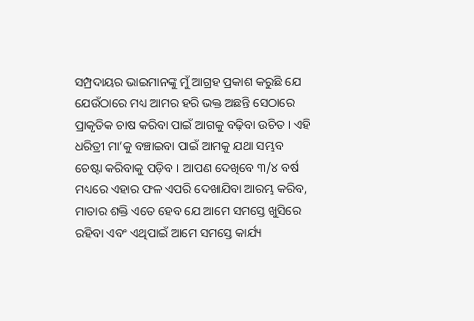ସମ୍ପ୍ରଦାୟର ଭାଇମାନଙ୍କୁ ମୁଁ ଆଗ୍ରହ ପ୍ରକାଶ କରୁଛି ଯେ ଯେଉଁଠାରେ ମଧ୍ୟ ଆମର ହରି ଭକ୍ତ ଅଛନ୍ତି ସେଠାରେ ପ୍ରାକୃତିକ ଚାଷ କରିବା ପାଇଁ ଆଗକୁ ବଢ଼ିବା ଉଚିତ । ଏହି ଧରିତ୍ରୀ ମା’କୁ ବଞ୍ଚାଇବା ପାଇଁ ଆମକୁ ଯଥା ସମ୍ଭବ ଚେଷ୍ଟା କରିବାକୁ ପଡ଼ିବ । ଆପଣ ଦେଖିବେ ୩/୪ ବର୍ଷ ମଧ୍ୟରେ ଏହାର ଫଳ ଏପରି ଦେଖାଯିବା ଆରମ୍ଭ କରିବ, ମାତାର ଶକ୍ତି ଏତେ ହେବ ଯେ ଆମେ ସମସ୍ତେ ଖୁସିରେ ରହିବା ଏବଂ ଏଥିପାଇଁ ଆମେ ସମସ୍ତେ କାର୍ଯ୍ୟ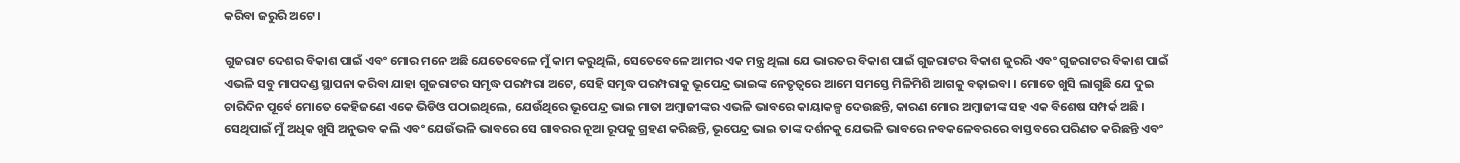କରିବା ଜରୁରି ଅଟେ ।

ଗୁଜରାଟ ଦେଶର ବିକାଶ ପାଇଁ ଏବଂ ମୋର ମନେ ଅଛି ଯେତେବେଳେ ମୁଁ କାମ କରୁଥିଲି, ସେତେବେଳେ ଆମର ଏକ ମନ୍ତ୍ର ଥିଲା ଯେ ଭାରତର ବିକାଶ ପାଇଁ ଗୁଜରାଟର ବିକାଶ ଜୁରରି ଏବଂ ଗୁଜରାଟର ବିକାଶ ପାଇଁ ଏଭଳି ସବୁ ମାପଦଣ୍ଡ ସ୍ଥାପନା କରିବା ଯାହା ଗୁଜରାଟର ସମୃଦ୍ଧ ପରମ୍ପରା ଅଟେ, ସେହି ସମୃଦ୍ଧ ପରମ୍ପରାକୁ ଭୂପେନ୍ଦ୍ର ଭାଇଙ୍କ ନେତୃତ୍ୱରେ ଆମେ ସମସ୍ତେ ମିଳିମିଶି ଆଗକୁ ବଢ଼ାଇବା । ମୋତେ ଖୁସି ଲାଗୁଛି ଯେ ଦୁଇ ଚାରିଦିନ ପୂର୍ବେ ମୋତେ କେହିଜଣେ ଏକେ ଭିଡିଓ ପଠାଇଥିଲେ, ଯେଉଁଥିରେ ଭୂପେନ୍ଦ୍ର ଭାଇ ମାତା ଅମ୍ବାଜୀଙ୍କର ଏଭଳି ଭାବରେ କାୟାକଳ୍ପ ଦେଉଛନ୍ତି, କାରଣ ମୋର ଅମ୍ବାଜୀଙ୍କ ସହ ଏକ ବିଶେଷ ସମ୍ପର୍କ ଅଛି । ସେଥିପାଇଁ ମୁଁ ଅଧିକ ଖୁସି ଅନୁଭବ କଲି ଏବଂ ଯେଉଁଭଳି ଭାବରେ ସେ ଗାବରର ନୂଆ ରୂପକୁ ଗ୍ରହଣ କରିଛନ୍ତି, ଭୂପେନ୍ଦ୍ର ଭାଇ ତାଙ୍କ ଦର୍ଶନକୁ ଯେଭଳି ଭାବରେ ନବକଳେବରରେ ବାସ୍ତବରେ ପରିଣତ କରିଛନ୍ତି ଏବଂ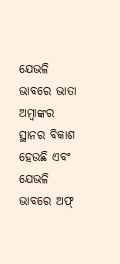ଯେଭଳି ଭାବରେ ଭାତା ଅମ୍ବାଙ୍କର ସ୍ଥାନର ବିକାଶ ହେଉଛି ଏବଂ ଯେଭଳି ଭାବରେ ଅଫ୍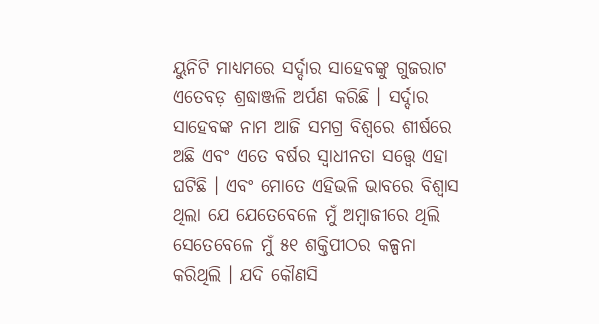ୟୁନିଟି ମାଧ୍ୟମରେ ସର୍ଦ୍ଦାର ସାହେବଙ୍କୁ ଗୁଜରାଟ ଏତେବଡ଼ ଶ୍ରଦ୍ଧାଞ୍ଜଳି ଅର୍ପଣ କରିଛି । ସର୍ଦ୍ଦାର ସାହେବଙ୍କ ନାମ ଆଜି ସମଗ୍ର ବିଶ୍ୱରେ ଶୀର୍ଷରେ ଅଛି ଏବଂ ଏତେ ବର୍ଷର ସ୍ୱାଧୀନତା ସତ୍ତ୍ୱେ ଏହା ଘଟିଛି । ଏବଂ ମୋତେ ଏହିଭଳି ଭାବରେ ବିଶ୍ୱାସ ଥିଲା ଯେ ଯେତେବେଳେ ମୁଁ ଅମ୍ବାଜୀରେ ଥିଲି ସେତେବେଳେ ମୁଁ ୫୧ ଶକ୍ତିପୀଠର କଳ୍ପନା କରିଥିଲି । ଯଦି କୌଣସି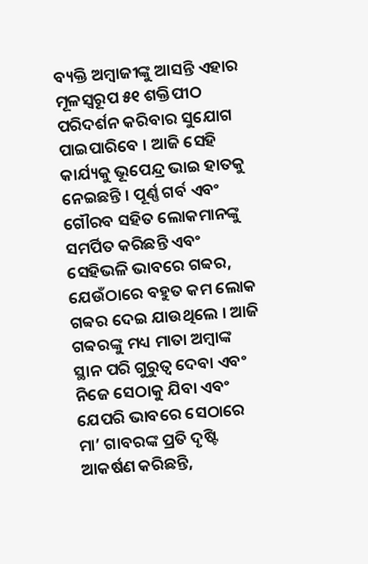ବ୍ୟକ୍ତି ଅମ୍ବାଜୀଙ୍କୁ ଆସନ୍ତି ଏହାର ମୂଳସ୍ୱରୂପ ୫୧ ଶକ୍ତିପୀଠ ପରିଦର୍ଶନ କରିବାର ସୁଯୋଗ ପାଇପାରିବେ । ଆଜି ସେହି କାର୍ଯ୍ୟକୁ ଭୂପେନ୍ଦ୍ର ଭାଇ ହାତକୁ ନେଇଛନ୍ତି । ପୂର୍ଣ୍ଣ ଗର୍ବ ଏବଂ ଗୌରବ ସହିତ ଲୋକମାନଙ୍କୁ ସମର୍ପିତ କରିଛନ୍ତି ଏବଂ ସେହିଭଳି ଭାବରେ ଗବ୍ୱର, ଯେଉଁଠାରେ ବହୁତ କମ ଲୋକ ଗବ୍ୱର ଦେଇ ଯାଉଥିଲେ । ଆଜି ଗବ୍ୱରଙ୍କୁ ମଧ୍ୟ ମାତା ଅମ୍ବାଙ୍କ ସ୍ଥାନ ପରି ଗୁରୁତ୍ୱ ଦେବା ଏବଂ ନିଜେ ସେଠାକୁ ଯିବା ଏବଂ ଯେପରି ଭାବରେ ସେଠାରେ ମା’ ଗାବରଙ୍କ ପ୍ରତି ଦୃଷ୍ଟି ଆକର୍ଷଣ କରିଛନ୍ତି,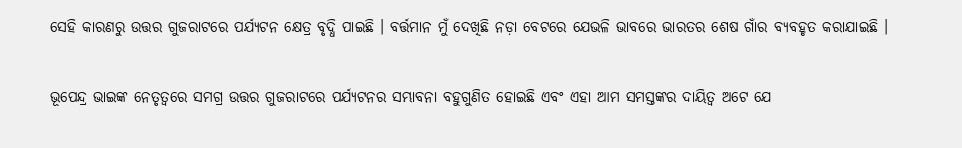ସେହି କାରଣରୁ ଉତ୍ତର ଗୁଜରାଟରେ ପର୍ଯ୍ୟଟନ କ୍ଷେତ୍ର ବୃଦ୍ଧି ପାଇଛି । ବର୍ତ୍ତମାନ ମୁଁ ଦେଖିଛି ନଡ଼ା ବେଟରେ ଯେଭଳି ଭାବରେ ଭାରତର ଶେଷ ଗାଁର ବ୍ୟବହୃତ କରାଯାଇଛି ।

ଭୂପେନ୍ଦ୍ର ଭାଇଙ୍କ ନେତୃତ୍ୱରେ ସମଗ୍ର ଉତ୍ତର ଗୁଜରାଟରେ ପର୍ଯ୍ୟଟନର ସମ୍ଭାବନା ବହୁଗୁଣିତ ହୋଇଛି ଏବଂ ଏହା ଆମ ସମସ୍ତଙ୍କର ଦାୟିତ୍ୱ ଅଟେ ଯେ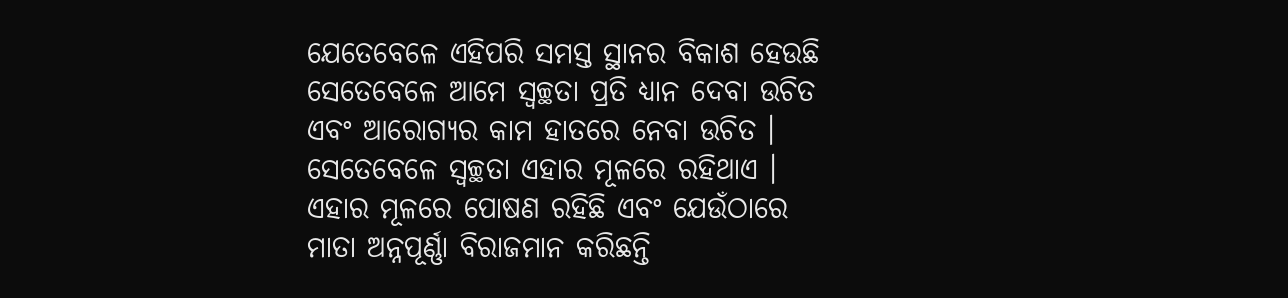ଯେତେବେଳେ ଏହିପରି ସମସ୍ତ ସ୍ଥାନର ବିକାଶ ହେଉଛି ସେତେବେଳେ ଆମେ ସ୍ୱଚ୍ଛତା ପ୍ରତି ଧ୍ୟାନ ଦେବା ଉଚିତ ଏବଂ ଆରୋଗ୍ୟର କାମ ହାତରେ ନେବା ଉଚିତ । ସେତେବେଳେ ସ୍ୱଚ୍ଛତା ଏହାର ମୂଳରେ ରହିଥାଏ । ଏହାର ମୂଳରେ ପୋଷଣ ରହିଛି ଏବଂ ଯେଉଁଠାରେ ମାତା ଅନ୍ନପୂର୍ଣ୍ଣା ବିରାଜମାନ କରିଛନ୍ତି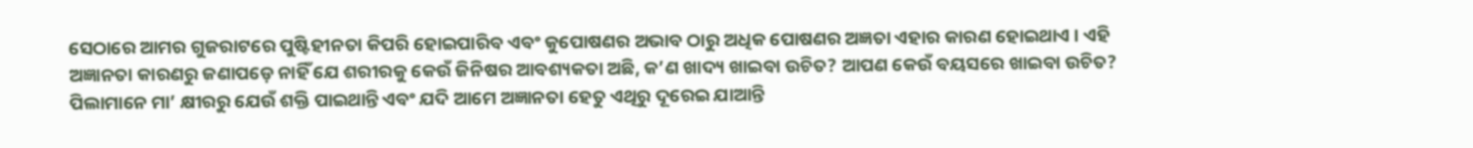ସେଠାରେ ଆମର ଗୁଜରାଟରେ ପୁଷ୍ଟିହୀନତା କିପରି ହୋଇପାରିବ ଏବଂ କୁପୋଷଣର ଅଭାବ ଠାରୁ ଅଧିକ ପୋଷଣର ଅଜ୍ଞତା ଏହାର କାରଣ ହୋଇଥାଏ । ଏହି ଅଜ୍ଞାନତା କାରଣରୁ ଜଣାପଡ଼େ ନାହିଁ ଯେ ଶରୀରକୁ କେଉଁ ଜିନିଷର ଆବଶ୍ୟକତା ଅଛି, କ’ଣ ଖାଦ୍ୟ ଖାଇବା ଉଚିତ? ଆପଣ କେଉଁ ବୟସରେ ଖାଇବା ଉଚିତ? ପିଲାମାନେ ମା’ କ୍ଷୀରରୁ ଯେଉଁ ଶକ୍ତି ପାଇଥାନ୍ତି ଏବଂ ଯଦି ଆମେ ଅଜ୍ଞାନତା ହେତୁ ଏଥିରୁ ଦୂରେଇ ଯାଆନ୍ତି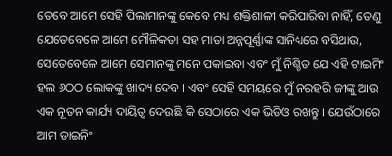ତେବେ ଆମେ ସେହି ପିଲାମାନଙ୍କୁ କେବେ ମଧ୍ୟ ଶକ୍ତିଶାଳୀ କରିପାରିବା ନାହିଁ, ତେଣୁ ଯେତେବେଳେ ଆମେ ମୌଳିକତା ସହ ମାତା ଅନ୍ନପୂର୍ଣ୍ଣାଙ୍କ ସାନିଧ୍ୟରେ ବସିଥାଉ, ସେତେବେଳେ ଆମେ ସେମାନଙ୍କୁ ମନେ ପକାଇବା ଏବଂ ମୁଁ ନିଶ୍ଚିତ ଯେ ଏହି ଟାଇମିଂ ହଲ ୬ଠଠ ଲୋକଙ୍କୁ ଖାଦ୍ୟ ଦେବ । ଏବଂ ସେହି ସମୟରେ ମୁଁ ନରହରି ଜୀଙ୍କୁ ଆଉ ଏକ ନୂତନ କାର୍ଯ୍ୟ ଦାୟିତ୍ୱ ଦେଉଛି କି ସେଠାରେ ଏକ ଭିଡିଓ ରଖନ୍ତୁ । ଯେଉଁଠାରେ ଆମ ଡାଇନିଂ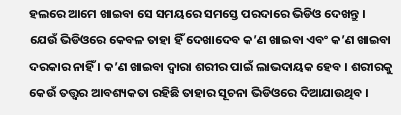ହଲରେ ଆମେ ଖାଇବା ସେ ସମୟରେ ସମସ୍ତେ ପରଦାରେ ଭିଡିଓ ଦେଖନ୍ତୁ । ଯେଉଁ ଭିଡିଓରେ କେବଳ ତାହା ହିଁ ଦେଖାଦେବ କ’ଣ ଖାଇବା ଏବଂ କ’ଣ ଖାଇବା ଦରକାର ନାହିଁ । କ’ଣ ଖାଇବା ଦ୍ୱାରା ଶରୀର ପାଇଁ ଲାଭଦାୟକ ହେବ । ଶରୀରକୁ କେଉଁ ତତ୍ତ୍ୱର ଆବଶ୍ୟକତା ରହିଛି ତାହାର ସୂଚନା ଭିଡିଓରେ ଦିଆଯାଉଥିବ ।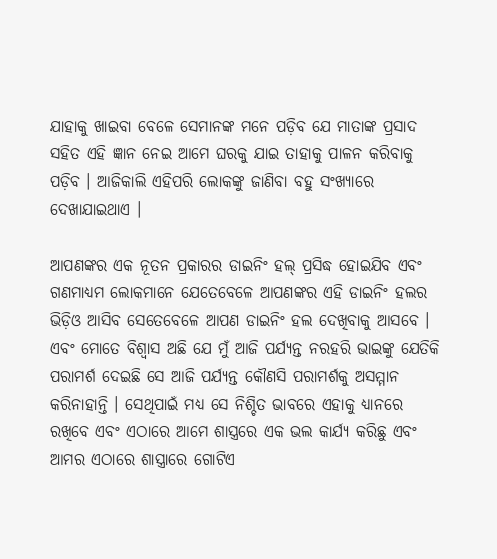ଯାହାକୁ ଖାଇବା ବେଳେ ସେମାନଙ୍କ ମନେ ପଡ଼ିବ ଯେ ମାତାଙ୍କ ପ୍ରସାଦ ସହିତ ଏହି ଜ୍ଞାନ ନେଇ ଆମେ ଘରକୁ ଯାଇ ତାହାକୁ ପାଳନ କରିବାକୁ ପଡ଼ିବ । ଆଜିକାଲି ଏହିପରି ଲୋକଙ୍କୁ ଜାଣିବା ବହୁ ସଂଖ୍ୟାରେ ଦେଖାଯାଇଥାଏ ।

ଆପଣଙ୍କର ଏକ ନୂତନ ପ୍ରକାରର ଡାଇନିଂ ହଲ୍ ପ୍ରସିଦ୍ଧ ହୋଇଯିବ ଏବଂ ଗଣମାଧ୍ୟମ ଲୋକମାନେ ଯେତେବେଳେ ଆପଣଙ୍କର ଏହି ଡାଇନିଂ ହଲର ଭିଡ଼ିଓ ଆସିବ ସେତେବେଳେ ଆପଣ ଡାଇନିଂ ହଲ ଦେଖିବାକୁ ଆସବେ । ଏବଂ ମୋତେ ବିଶ୍ୱାସ ଅଛି ଯେ ମୁଁ ଆଜି ପର୍ଯ୍ୟନ୍ତ ନରହରି ଭାଇଙ୍କୁ ଯେତିକି ପରାମର୍ଶ ଦେଇଛି ସେ ଆଜି ପର୍ଯ୍ୟନ୍ତ କୌଣସି ପରାମର୍ଶକୁ ଅସମ୍ମାନ କରିନାହାନ୍ତି । ସେଥିପାଇଁ ମଧ୍ୟ ସେ ନିଶ୍ଚିତ ଭାବରେ ଏହାକୁ ଧ୍ୟାନରେ ରଖିବେ ଏବଂ ଏଠାରେ ଆମେ ଶାସ୍ତ୍ରରେ ଏକ ଭଲ କାର୍ଯ୍ୟ କରିଛୁ ଏବଂ ଆମର ଏଠାରେ ଶାସ୍ତ୍ରାରେ ଗୋଟିଏ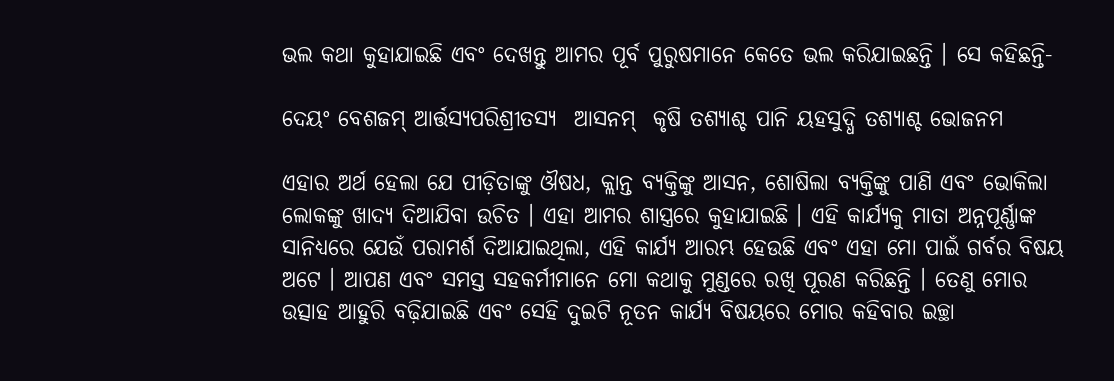ଭଲ କଥା କୁହାଯାଇଛି ଏବଂ ଦେଖନ୍ତୁ ଆମର ପୂର୍ବ ପୁରୁଷମାନେ କେତେ ଭଲ କରିଯାଇଛନ୍ତି । ସେ କହିଛନ୍ତି-

ଦେୟଂ ବେଶଜମ୍ ଆର୍ତ୍ତସ୍ୟପରିଶ୍ରୀତସ୍ୟ  ଆସନମ୍  କୃଷି ତଶ୍ୟାଶ୍ଚ ପାନି ୟହସୁଦ୍ଧି ତଶ୍ୟାଶ୍ଚ ଭୋଜନମ

ଏହାର ଅର୍ଥ ହେଲା ଯେ ପୀଡ଼ିତାଙ୍କୁ ଔଷଧ, କ୍ଲାନ୍ତ ବ୍ୟକ୍ତିଙ୍କୁ ଆସନ, ଶୋଷିଲା ବ୍ୟକ୍ତିଙ୍କୁ ପାଣି ଏବଂ ଭୋକିଲା ଲୋକଙ୍କୁ ଖାଦ୍ୟ ଦିଆଯିବା ଉଚିତ । ଏହା ଆମର ଶାସ୍ତ୍ରରେ କୁହାଯାଇଛି । ଏହି କାର୍ଯ୍ୟକୁ ମାତା ଅନ୍ନପୂର୍ଣ୍ଣାଙ୍କ ସାନିଧ୍ୟରେ ଯେଉଁ ପରାମର୍ଶ ଦିଆଯାଇଥିଲା, ଏହି କାର୍ଯ୍ୟ ଆରମ୍ଭ ହେଉଛି ଏବଂ ଏହା ମୋ ପାଇଁ ଗର୍ବର ବିଷୟ ଅଟେ । ଆପଣ ଏବଂ ସମସ୍ତ ସହକର୍ମୀମାନେ ମୋ କଥାକୁ ମୁଣ୍ଡରେ ରଖି ପୂରଣ କରିଛନ୍ତି । ତେଣୁ ମୋର ଉତ୍ସାହ ଆହୁରି ବଢ଼ିଯାଇଛି ଏବଂ ସେହି ଦୁଇଟି ନୂତନ କାର୍ଯ୍ୟ ବିଷୟରେ ମୋର କହିବାର ଇଚ୍ଛା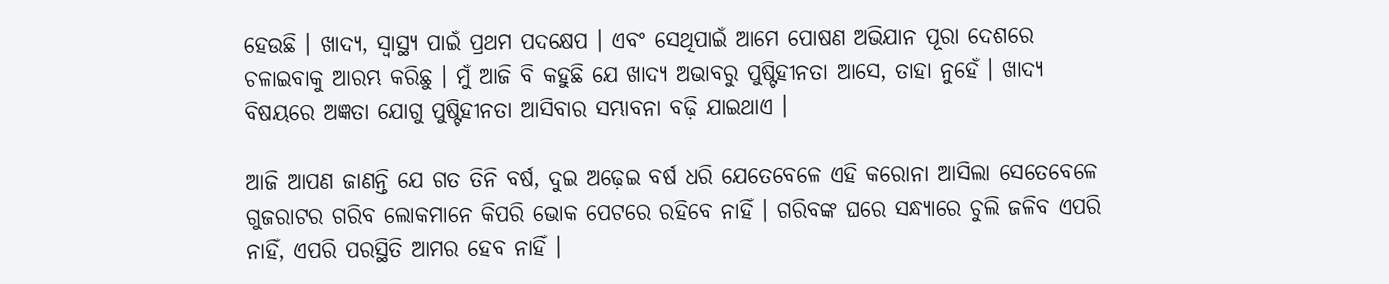ହେଉଛି । ଖାଦ୍ୟ, ସ୍ୱାସ୍ଥ୍ୟ ପାଇଁ ପ୍ରଥମ ପଦକ୍ଷେପ । ଏବଂ ସେଥିପାଇଁ ଆମେ ପୋଷଣ ଅଭିଯାନ ପୂରା ଦେଶରେ ଚଳାଇବାକୁ ଆରମ୍ଭ କରିଛୁ । ମୁଁ ଆଜି ବି କହୁଛି ଯେ ଖାଦ୍ୟ ଅଭାବରୁ ପୁଷ୍ଟିହୀନତା ଆସେ, ତାହା ନୁହେଁ । ଖାଦ୍ୟ ବିଷୟରେ ଅଜ୍ଞତା ଯୋଗୁ ପୁଷ୍ଟିହୀନତା ଆସିବାର ସମ୍ଭାବନା ବଢ଼ି ଯାଇଥାଏ ।

ଆଜି ଆପଣ ଜାଣନ୍ତି ଯେ ଗତ ତିନି ବର୍ଷ, ଦୁଇ ଅଢ଼େଇ ବର୍ଷ ଧରି ଯେତେବେଳେ ଏହି କରୋନା ଆସିଲା ସେତେବେଳେ ଗୁଜରାଟର ଗରିବ ଲୋକମାନେ କିପରି ଭୋକ ପେଟରେ ରହିବେ ନାହିଁ । ଗରିବଙ୍କ ଘରେ ସନ୍ଧ୍ୟାରେ ଚୁଲି ଜଳିବ ଏପରି ନାହିଁ, ଏପରି ପରସ୍ଥିତି ଆମର ହେବ ନାହିଁ ।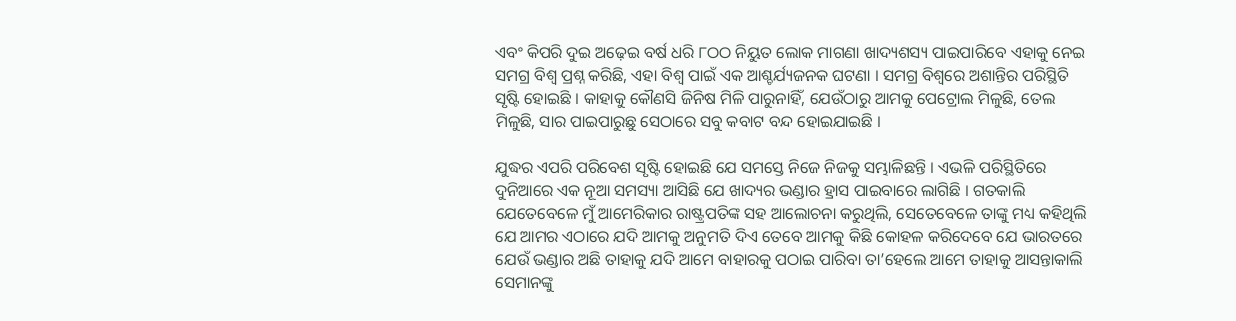ଏବଂ କିପରି ଦୁଇ ଅଢ଼େଇ ବର୍ଷ ଧରି ୮ଠଠ ନିୟୁତ ଲୋକ ମାଗଣା ଖାଦ୍ୟଶସ୍ୟ ପାଇପାରିବେ ଏହାକୁ ନେଇ ସମଗ୍ର ବିଶ୍ୱ ପ୍ରଶ୍ନ କରିଛି, ଏହା ବିଶ୍ୱ ପାଇଁ ଏକ ଆଶ୍ଚର୍ଯ୍ୟଜନକ ଘଟଣା । ସମଗ୍ର ବିଶ୍ୱରେ ଅଶାନ୍ତିର ପରିସ୍ଥିତି ସୃଷ୍ଟି ହୋଇଛି । କାହାକୁ କୌଣସି ଜିନିଷ ମିଳି ପାରୁନାହିଁ, ଯେଉଁଠାରୁ ଆମକୁ ପେଟ୍ରୋଲ ମିଳୁଛି, ତେଲ ମିଳୁଛି, ସାର ପାଇପାରୁଛୁ ସେଠାରେ ସବୁ କବାଟ ବନ୍ଦ ହୋଇଯାଇଛି ।

ଯୁଦ୍ଧର ଏପରି ପରିବେଶ ସୃଷ୍ଟି ହୋଇଛି ଯେ ସମସ୍ତେ ନିଜେ ନିଜକୁ ସମ୍ଭାଳିଛନ୍ତି । ଏଭଳି ପରିସ୍ଥିତିରେ ଦୁନିଆରେ ଏକ ନୂଆ ସମସ୍ୟା ଆସିଛି ଯେ ଖାଦ୍ୟର ଭଣ୍ଡାର ହ୍ରାସ ପାଇବାରେ ଲାଗିଛି । ଗତକାଲି ଯେତେବେଳେ ମୁଁ ଆମେରିକାର ରାଷ୍ଟ୍ରପତିଙ୍କ ସହ ଆଲୋଚନା କରୁଥିଲି, ସେତେବେଳେ ତାଙ୍କୁ ମଧ୍ୟ କହିଥିଲି ଯେ ଆମର ଏଠାରେ ଯଦି ଆମକୁ ଅନୁମତି ଦିଏ ତେବେ ଆମକୁ କିଛି କୋହଳ କରିଦେବେ ଯେ ଭାରତରେ ଯେଉଁ ଭଣ୍ଡାର ଅଛି ତାହାକୁ ଯଦି ଆମେ ବାହାରକୁ ପଠାଇ ପାରିବା ତା’ହେଲେ ଆମେ ତାହାକୁ ଆସନ୍ତାକାଲି ସେମାନଙ୍କୁ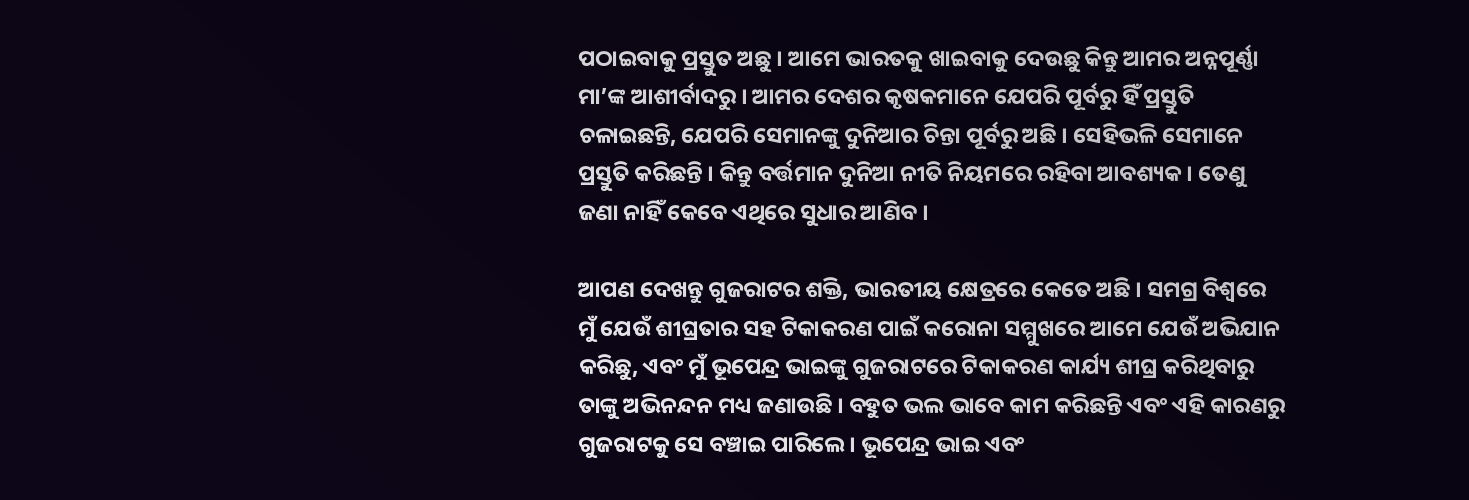ପଠାଇବାକୁ ପ୍ରସ୍ତୁତ ଅଛୁ । ଆମେ ଭାରତକୁ ଖାଇବାକୁ ଦେଉଛୁ କିନ୍ତୁ ଆମର ଅନ୍ନପୂର୍ଣ୍ଣା ମା’ଙ୍କ ଆଶୀର୍ବାଦରୁ । ଆମର ଦେଶର କୃଷକମାନେ ଯେପରି ପୂର୍ବରୁ ହିଁ ପ୍ରସ୍ତୁତି ଚଳାଇଛନ୍ତି, ଯେପରି ସେମାନଙ୍କୁ ଦୁନିଆର ଚିନ୍ତା ପୂର୍ବରୁ ଅଛି । ସେହିଭଳି ସେମାନେ ପ୍ରସ୍ତୁତି କରିଛନ୍ତି । କିନ୍ତୁ ବର୍ତ୍ତମାନ ଦୁନିଆ ନୀତି ନିୟମରେ ରହିବା ଆବଶ୍ୟକ । ତେଣୁ ଜଣା ନାହିଁ କେବେ ଏଥିରେ ସୁଧାର ଆଣିବ ।

ଆପଣ ଦେଖନ୍ତୁ ଗୁଜରାଟର ଶକ୍ତି, ଭାରତୀୟ କ୍ଷେତ୍ରରେ କେତେ ଅଛି । ସମଗ୍ର ବିଶ୍ୱରେ ମୁଁ ଯେଉଁ ଶୀଘ୍ରତାର ସହ ଟିକାକରଣ ପାଇଁ କରୋନା ସମ୍ମୁଖରେ ଆମେ ଯେଉଁ ଅଭିଯାନ କରିଛୁ, ଏବଂ ମୁଁ ଭୂପେନ୍ଦ୍ର ଭାଇଙ୍କୁ ଗୁଜରାଟରେ ଟିକାକରଣ କାର୍ଯ୍ୟ ଶୀଘ୍ର କରିଥିବାରୁ ତାଙ୍କୁ ଅଭିନନ୍ଦନ ମଧ୍ୟ ଜଣାଉଛି । ବହୁତ ଭଲ ଭାବେ କାମ କରିଛନ୍ତି ଏବଂ ଏହି କାରଣରୁ ଗୁଜରାଟକୁ ସେ ବଞ୍ଚାଇ ପାରିଲେ । ଭୂପେନ୍ଦ୍ର ଭାଇ ଏବଂ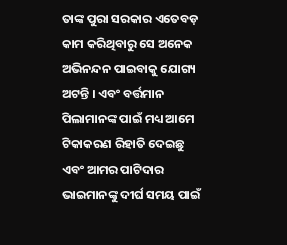ତାଙ୍କ ପୁରା ସରକାର ଏତେବଡ଼ କାମ କରିଥିବାରୁ ସେ ଅନେକ ଅଭିନନ୍ଦନ ପାଇବାକୁ ଯୋଗ୍ୟ ଅଟନ୍ତି । ଏବଂ ବର୍ତ୍ତମାନ ପିଲାମାନଙ୍କ ପାଇଁ ମଧ୍ୟ ଆମେ ଟିକାକରଣ ରିହାତି ଦେଇଛୁ ଏବଂ ଆମର ପାଟିଦାର ଭାଇମାନଙ୍କୁ ଦୀର୍ଘ ସମୟ ପାଇଁ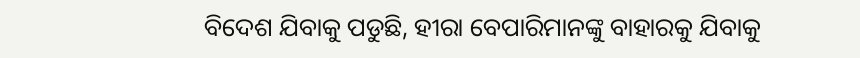ବିଦେଶ ଯିବାକୁ ପଡୁଛି, ହୀରା ବେପାରିମାନଙ୍କୁ ବାହାରକୁ ଯିବାକୁ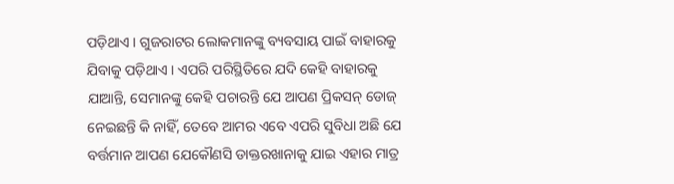ପଡ଼ିଥାଏ । ଗୁଜରାଟର ଲୋକମାନଙ୍କୁ ବ୍ୟବସାୟ ପାଇଁ ବାହାରକୁ ଯିବାକୁ ପଡ଼ିଥାଏ । ଏପରି ପରିସ୍ଥିତିରେ ଯଦି କେହି ବାହାରକୁ ଯାଆନ୍ତି, ସେମାନଙ୍କୁ କେହି ପଚାରନ୍ତି ଯେ ଆପଣ ପ୍ରିକସନ୍ ଡୋଜ୍ ନେଇଛନ୍ତି କି ନାହିଁ, ତେବେ ଆମର ଏବେ ଏପରି ସୁବିଧା ଅଛି ଯେ ବର୍ତ୍ତମାନ ଆପଣ ଯେକୌଣସି ଡାକ୍ତରଖାନାକୁ ଯାଇ ଏହାର ମାତ୍ର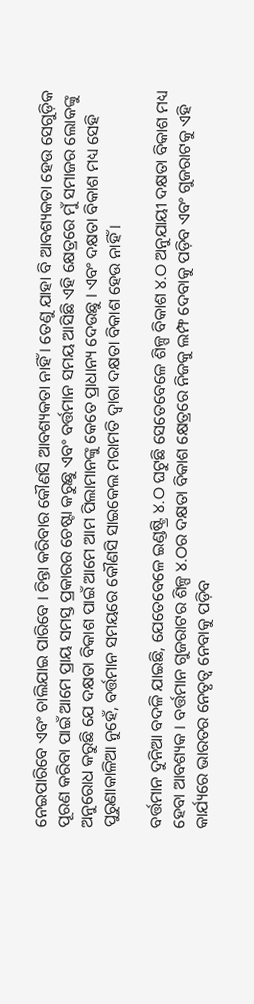ନେଇପାରିବେ ଏବଂ ଚାଲିଯାଇ ପାରିବେ । ଚିନ୍ତା କରିବାର କୌଣସି ଆବଶ୍ୟକତା ନାହିଁ । ତେଣୁ ଯାହା ବି ଆବଶ୍ୟକତା ହେଉ ସେଗୁଡ଼ିକ ପୂରଣ କରିବା ପାଇଁ ଆମେ ପ୍ରାୟ ସମସ୍ତ ପ୍ରକାରର ଚେଷ୍ଟା କରୁଛୁ ଏବଂ ବର୍ତ୍ତମାନ ସମୟ ଆସିଛି ଏହି କ୍ଷେତ୍ରରେ ମୁଁ ସମାଜର ଲୋକଙ୍କୁ ଅନୁରୋଧ କରୁଛି ଯେ ଦକ୍ଷତା ବିକାଶ ପାଇଁ ଆମେ ଆମ ପିଲାମାନଙ୍କୁ କେତେ ପ୍ରାଧାନ୍ୟ ଦେଉଛୁ । ଏବଂ ଦକ୍ଷତା ବିକାଶ ମଧ୍ୟ ସେହି ପୁରୁଣାକାଳିଆ ନୁହେଁ, ବର୍ତ୍ତମାନ ସମୟରେ କୌଣସି ସାଇକେଲ ମରାମତି ଦ୍ୱାରା ଦକ୍ଷତା ବିକାଶ ହେଉ ନାହିଁ ।

ବର୍ତ୍ତମାନ ଦୁନିଆ ବଦଳି ଯାଇଛି, ଯେତେବେଳେ ଇଣ୍ଡଷ୍ଟ୍ରି ୪.ଠ ଘଟୁଛି ସେତେବେଳେ ଶିଳ୍ପ ବିକାଶ ୪.ଠ ଅନୁଯାୟୀ ଦକ୍ଷତା ବିକାଶ ମଧ୍ୟ ହେବା ଆବଶ୍ୟକ । ବର୍ତ୍ତମାନ ଗୁଜରାଟର ଶିଳ୍ପ ୪.ଠର ଦକ୍ଷତା ବିକାଶ କ୍ଷେତ୍ରରେ ନିଜକୁ ଲମ୍ଫ ଦେବାକୁ ପଡ଼ିବ ଏବଂ ଗୁଜରାଟକୁ ଏହି କାର୍ଯ୍ୟରେ ଭାରତର ନେତୃତ୍ୱ ନେବାକୁ ପଡ଼ିବ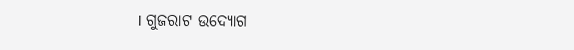। ଗୁଜରାଟ ଉଦ୍ୟୋଗ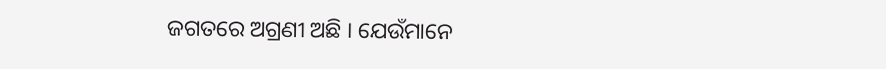ଜଗତରେ ଅଗ୍ରଣୀ ଅଛି । ଯେଉଁମାନେ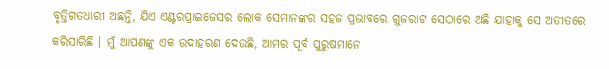ବୃତ୍ତିଗତଧାରୀ ଅଛନ୍ତି, ଯିଏ ଏଣ୍ଟରପ୍ରାଇଜେସର ଲୋକ ସେମାନଙ୍କର ସହଜ ପ୍ରଭାବରେ ଗୁଜରାଟ ସେଠାରେ ଅଛି ଯାହାକୁ ସେ ଅତୀତରେ କରିସାରିଛି । ମୁଁ ଆପଣଙ୍କୁ ଏକ ଉଦାହରଣ ଦେଉଛି, ଆମର ପୂର୍ବ ପୁରୁଷମାନେ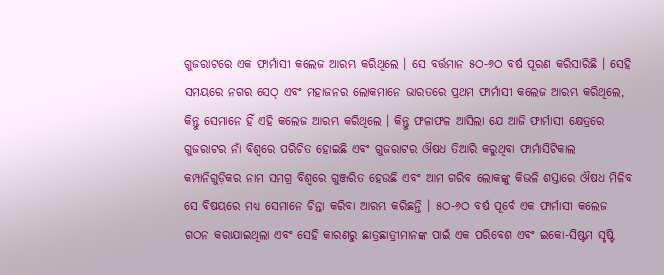ଗୁଜରାଟରେ ଏକ ଫାର୍ମାସୀ କଲେଜ ଆରମ୍ଭ କରିଥିଲେ । ସେ ବର୍ତ୍ତମାନ ୫ଠ-୬ଠ ବର୍ଷ ପୂରଣ କରିସାରିଛି । ସେହି ସମୟରେ ନଗର ସେଠ୍ ଏବଂ ମହାଜନର ଲୋକମାନେ ଭାରତରେ ପ୍ରଥମ ଫାର୍ମାସୀ କଲେଜ ଆରମ୍ଭ କରିଥିଲେ, କିନ୍ତୁ ସେମାନେ ହିଁ ଏହି କଲେଜ ଆରମ୍ଭ କରିଥିଲେ । କିନ୍ତୁ ଫଳାଫଳ ଆସିଲା ଯେ ଆଜି ଫାର୍ମାସୀ କ୍ଷେତ୍ରରେ ଗୁଜରାଟର ନାଁ ବିଶ୍ୱରେ ପରିଚିତ ହୋଇଛି ଏବଂ ଗୁଜରାଟର ଔଷଧ ତିଆରି କରୁଥିବା ଫାର୍ମାସିଟିକାଲ କମ୍ପାନିଗୁଡ଼ିକର ନାମ ସମଗ୍ର ବିଶ୍ୱରେ ଗୁଞ୍ଜରିତ ହେଉଛି ଏବଂ ଆମ ଗରିବ ଲୋକଙ୍କୁ କିଭଳି ଶସ୍ତାରେ ଔଷଧ ମିଳିବ ସେ ବିଷୟରେ ମଧ୍ୟ ସେମାନେ ଚିନ୍ତା କରିବା ଆରମ୍ଭ କରିଛନ୍ତି । ୫ଠ-୬ଠ ବର୍ଷ ପୂର୍ବେ ଏକ ଫାର୍ମାସୀ କଲେଜ ଗଠନ କରାଯାଇଥିଲା ଏବଂ ସେହି କାରଣରୁ ଛାତ୍ରଛାତ୍ରୀମାନଙ୍କ ପାଇଁ ଏକ ପରିବେଶ ଏବଂ ଇକୋ-ସିଷ୍ଟମ ସୃଷ୍ଟି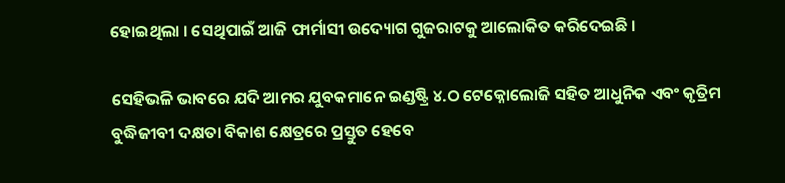ହୋଇଥିଲା । ସେଥିପାଇଁ ଆଜି ଫାର୍ମାସୀ ଉଦ୍ୟୋଗ ଗୁଜରାଟକୁ ଆଲୋକିତ କରିଦେଇଛି ।

ସେହିଭଳି ଭାବରେ ଯଦି ଆମର ଯୁବକମାନେ ଇଣ୍ଡଷ୍ଟ୍ରି ୪.ଠ ଟେକ୍ନୋଲୋଜି ସହିତ ଆଧୁନିକ ଏବଂ କୃତ୍ରିମ ବୁଦ୍ଧିଜୀବୀ ଦକ୍ଷତା ବିକାଶ କ୍ଷେତ୍ରରେ ପ୍ରସ୍ତୁତ ହେବେ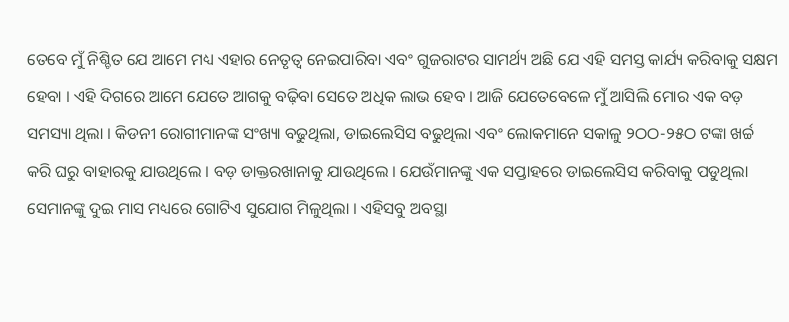ତେବେ ମୁଁ ନିଶ୍ଚିତ ଯେ ଆମେ ମଧ୍ୟ ଏହାର ନେତୃତ୍ୱ ନେଇପାରିବା ଏବଂ ଗୁଜରାଟର ସାମର୍ଥ୍ୟ ଅଛି ଯେ ଏହି ସମସ୍ତ କାର୍ଯ୍ୟ କରିବାକୁ ସକ୍ଷମ ହେବା । ଏହି ଦିଗରେ ଆମେ ଯେତେ ଆଗକୁ ବଢ଼ିବା ସେତେ ଅଧିକ ଲାଭ ହେବ । ଆଜି ଯେତେବେଳେ ମୁଁ ଆସିଲି ମୋର ଏକ ବଡ଼ ସମସ୍ୟା ଥିଲା । କିଡନୀ ରୋଗୀମାନଙ୍କ ସଂଖ୍ୟା ବଢୁଥିଲା, ଡାଇଲେସିସ ବଢୁଥିଲା ଏବଂ ଲୋକମାନେ ସକାଳୁ ୨ଠଠ-୨୫ଠ ଟଙ୍କା ଖର୍ଚ୍ଚ କରି ଘରୁ ବାହାରକୁ ଯାଉଥିଲେ । ବଡ଼ ଡାକ୍ତରଖାନାକୁ ଯାଉଥିଲେ । ଯେଉଁମାନଙ୍କୁ ଏକ ସପ୍ତାହରେ ଡାଇଲେସିସ କରିବାକୁ ପଡୁଥିଲା ସେମାନଙ୍କୁ ଦୁଇ ମାସ ମଧ୍ୟରେ ଗୋଟିଏ ସୁଯୋଗ ମିଳୁଥିଲା । ଏହିସବୁ ଅବସ୍ଥା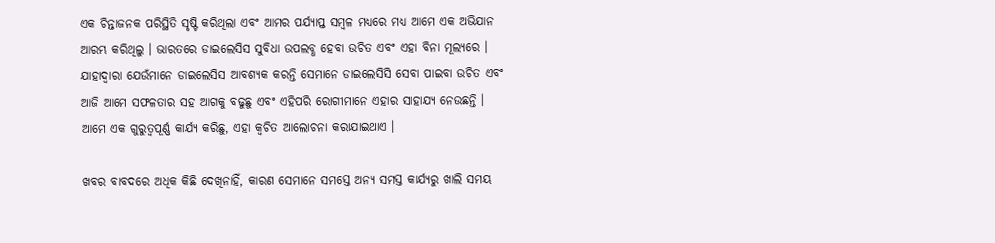ଏକ ଚିନ୍ତାଜନକ ପରିସ୍ଥିତି ସୃଷ୍ଟି କରିଥିଲା ଏବଂ ଆମର ପର୍ଯ୍ୟାପ୍ତ ସମ୍ବଳ ମଧ୍ୟରେ ମଧ୍ୟ ଆମେ ଏକ ଅଭିଯାନ ଆରମ୍ଭ କରିଥିଲୁ । ଭାରତରେ ଡାଇଲେସିସ ସୁବିଧା ଉପଲବ୍ଧ ହେବା ଉଚିତ ଏବଂ ଏହା ବିନା ମୂଲ୍ୟରେ । ଯାହାଦ୍ୱାରା ଯେଉଁମାନେ ଡାଇଲେସିସ ଆବଶ୍ୟକ କରନ୍ତି ସେମାନେ ଡାଇଲେସିସି ସେବା ପାଇବା ଉଚିତ ଏବଂ ଆଜି ଆମେ ସଫଳତାର ସହ ଆଗକୁ ବଢୁଛୁ ଏବଂ ଏହିପରି ରୋଗୀମାନେ ଏହାର ସାହାଯ୍ୟ ନେଉଛନ୍ତି । ଆମେ ଏକ ଗୁରୁତ୍ୱପୂର୍ଣ୍ଣ କାର୍ଯ୍ୟ କରିଛୁ, ଏହା କ୍ୱଚିତ ଆଲୋଚନା କରାଯାଇଥାଏ ।

ଖବର ବାବଦରେ ଅଧିକ କିଛି ଦେଖିନାହିଁ, କାରଣ ସେମାନେ ସମସ୍ତେ ଅନ୍ୟ ସମସ୍ତ କାର୍ଯ୍ୟରୁ ଖାଲି ସମୟ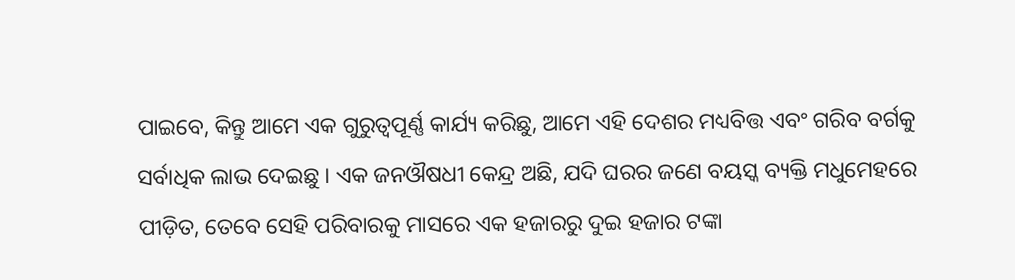ପାଇବେ, କିନ୍ତୁ ଆମେ ଏକ ଗୁରୁତ୍ୱପୂର୍ଣ୍ଣ କାର୍ଯ୍ୟ କରିଛୁ, ଆମେ ଏହି ଦେଶର ମଧ୍ୟବିତ୍ତ ଏବଂ ଗରିବ ବର୍ଗକୁ ସର୍ବାଧିକ ଲାଭ ଦେଇଛୁ । ଏକ ଜନଔଷଧୀ କେନ୍ଦ୍ର ଅଛି, ଯଦି ଘରର ଜଣେ ବୟସ୍କ ବ୍ୟକ୍ତି ମଧୁମେହରେ ପୀଡ଼ିତ, ତେବେ ସେହି ପରିବାରକୁ ମାସରେ ଏକ ହଜାରରୁ ଦୁଇ ହଜାର ଟଙ୍କା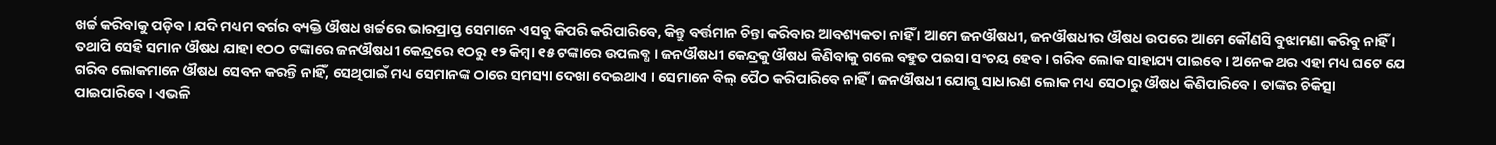ଖର୍ଚ୍ଚ କରିବାକୁ ପଡ଼ିବ । ଯଦି ମଧ୍ୟମ ବର୍ଗର ବ୍ୟକ୍ତି ଔଷଧ ଖର୍ଚ୍ଚରେ ଭାରପ୍ରାପ୍ତ ସେମାନେ ଏସବୁ କିପରି କରିପାରିବେ, କିନ୍ତୁ ବର୍ତ୍ତମାନ ଚିନ୍ତା କରିବାର ଆବଶ୍ୟକତା ନାହିଁ । ଆମେ ଜନଔଷଧୀ, ଜନଔଷଧୀର ଔଷଧ ଉପରେ ଆମେ କୌଣସି ବୁଝାମଣା କରିବୁ ନାହିଁ । ତଥାପି ସେହି ସମାନ ଔଷଧ ଯାହା ୧ଠଠ ଟଙ୍କାରେ ଜନଔଷଧୀ କେନ୍ଦ୍ରରେ ୧ଠରୁ ୧୨ କିମ୍ବା ୧୫ ଟଙ୍କାରେ ଉପଲବ୍ଧ । ଜନଔଷଧୀ କେନ୍ଦ୍ରକୁ ଔଷଧ କିଣିବାକୁ ଗଲେ ବହୁତ ପଇସା ସଂଚୟ ହେବ । ଗରିବ ଲୋକ ସାହାଯ୍ୟ ପାଇବେ । ଅନେକ ଥର ଏହା ମଧ୍ୟ ଘଟେ ଯେ ଗରିବ ଲୋକମାନେ ଔଷଧ ସେବନ କରନ୍ତି ନାହିଁ, ସେଥିପାଇଁ ମଧ୍ୟ ସେମାନଙ୍କ ଠାରେ ସମସ୍ୟା ଦେଖା ଦେଇଥାଏ । ସେମାନେ ବିଲ୍ ପୈଠ କରିପାରିବେ ନାହିଁ । ଜନଔଷଧୀ ଯୋଗୁ ସାଧାରଣ ଲୋକ ମଧ୍ୟ ସେଠାରୁ ଔଷଧ କିଣିପାରିବେ । ତାଙ୍କର ଚିକିତ୍ସା ପାଇପାରିବେ । ଏଭଳି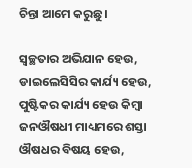ଚିନ୍ତା ଆମେ କରୁଛୁ ।

ସ୍ୱଚ୍ଛତାର ଅଭିଯାନ ହେଉ, ଡାଇଲେସିସିର କାର୍ଯ୍ୟ ହେଉ, ପୁଷ୍ଟିକର କାର୍ଯ୍ୟ ହେଉ କିମ୍ବା ଜନଔଷଧୀ ମାଧ୍ୟମରେ ଶସ୍ତା ଔଷଧର ବିଷୟ ହେଉ,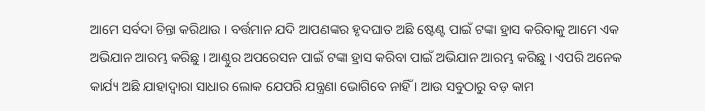ଆମେ ସର୍ବଦା ଚିନ୍ତା କରିଥାଉ । ବର୍ତ୍ତମାନ ଯଦି ଆପଣଙ୍କର ହୃଦଘାତ ଅଛି ଷ୍ଟେଣ୍ଟ ପାଇଁ ଟଙ୍କା ହ୍ରାସ କରିବାକୁ ଆମେ ଏକ ଅଭିଯାନ ଆରମ୍ଭ କରିଛୁ । ଆଣ୍ଠୁର ଅପରେସନ ପାଇଁ ଟଙ୍କା ହ୍ରାସ କରିବା ପାଇଁ ଅଭିଯାନ ଆରମ୍ଭ କରିଛୁ । ଏପରି ଅନେକ କାର୍ଯ୍ୟ ଅଛି ଯାହାଦ୍ୱାରା ସାଧାର ଲୋକ ଯେପରି ଯନ୍ତ୍ରଣା ଭୋଗିବେ ନାହିଁ । ଆଉ ସବୁଠାରୁ ବଡ଼ କାମ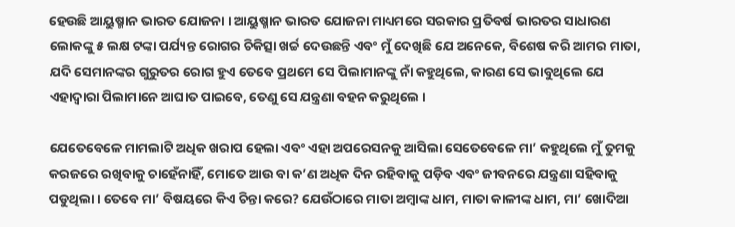ହେଉଛି ଆୟୁଷ୍ମାନ ଭାରତ ଯୋଜନା । ଆୟୁଷ୍ମାନ ଭାରତ ଯୋଜନା ମାଧ୍ୟମରେ ସରକାର ପ୍ରତିବର୍ଷ ଭାରତର ସାଧାରଣ ଲୋକଙ୍କୁ ୫ ଲକ୍ଷ ଟଙ୍କା ପର୍ଯ୍ୟନ୍ତ ରୋଗର ଚିକିତ୍ସା ଖର୍ଚ୍ଚ ଦେଉଛନ୍ତି ଏବଂ ମୁଁ ଦେଖିଛି ଯେ ଅନେକେ, ବିଶେଷ କରି ଆମର ମାତା, ଯଦି ସେମାନଙ୍କର ଗୁରୁତର ରୋଗ ହୁଏ ତେବେ ପ୍ରଥମେ ସେ ପିଲାମାନଙ୍କୁ ନାଁ କହୁଥିଲେ, କାରଣ ସେ ଭାବୁଥିଲେ ଯେ ଏହାଦ୍ୱାରା ପିଲାମାନେ ଆଘାତ ପାଇବେ, ତେଣୁ ସେ ଯନ୍ତ୍ରଣା ବହନ କରୁଥିଲେ ।

ଯେତେବେଳେ ମାମଲାଟି ଅଧିକ ଖରାପ ହେଲା ଏବଂ ଏହା ଅପରେସନକୁ ଆସିଲା ସେତେବେଳେ ମା’ କହୁଥିଲେ ମୁଁ ତୁମକୁ କରଜରେ ରଖିବାକୁ ଚାହେଁନାହିଁ, ମୋତେ ଆଉ ବା କ’ଣ ଅଧିକ ଦିନ ରହିବାକୁ ପଡ଼ିବ ଏବଂ ଜୀବନରେ ଯନ୍ତ୍ରଣା ସହିବାକୁ ପଡୁଥିଲା । ତେବେ ମା’ ବିଷୟରେ କିଏ ଚିନ୍ତା କରେ? ଯେଉଁଠାରେ ମାତା ଅମ୍ବାଙ୍କ ଧାମ, ମାତା କାଳୀଙ୍କ ଧାମ, ମା’ ଖୋଦିଆ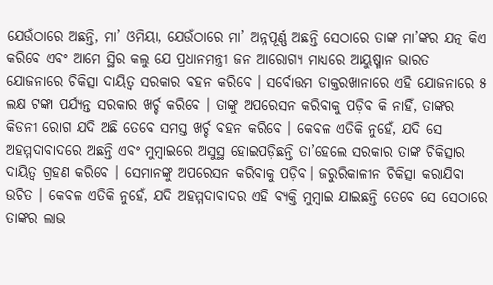ଯେଉଁଠାରେ ଅଛନ୍ତି, ମା’ ଓମିୟା, ଯେଉଁଠାରେ ମା’ ଅନ୍ନପୂର୍ଣ୍ଣ ଅଛନ୍ତି ସେଠାରେ ତାଙ୍କ ମା’ଙ୍କର ଯତ୍ନ କିଏ କରିବେ ଏବଂ ଆମେ ସ୍ଥିର କଲୁ ଯେ ପ୍ରଧାନମନ୍ତ୍ରୀ ଜନ ଆରୋଗ୍ୟ ମାଧ୍ୟରେ ଆୟୁଷ୍ମାନ ଭାରତ ଯୋଜନାରେ ଚିକିତ୍ସା ଦାୟିତ୍ୱ ସରକାର ବହନ କରିବେ । ସର୍ବୋତ୍ତମ ଡାକ୍ତରଖାନାରେ ଏହି ଯୋଜନାରେ ୫ ଲକ୍ଷ ଟଙ୍କା ପର୍ଯ୍ୟନ୍ତ ସରକାର ଖର୍ଚ୍ଚ କରିବେ । ତାଙ୍କୁ ଅପରେସନ କରିବାକୁ ପଡ଼ିବ କି ନାହିଁ, ତାଙ୍କର କିଡନୀ ରୋଗ ଯଦି ଅଛି ତେବେ ସମସ୍ତ ଖର୍ଚ୍ଚ ବହନ କରିବେ । କେବଳ ଏତିକି ନୁହେଁ, ଯଦି ସେ ଅହମ୍ମଦାବାଦରେ ଅଛନ୍ତି ଏବଂ ମୁମ୍ବାଇରେ ଅସୁସ୍ଥ ହୋଇପଡ଼ିଛନ୍ତି ତା’ହେଲେ ସରକାର ତାଙ୍କ ଚିକିତ୍ସାର ଦାୟିତ୍ୱ ଗ୍ରହଣ କରିବେ । ସେମାନଙ୍କୁ ଅପରେସନ କରିବାକୁ ପଡ଼ିବ। ଜରୁରିକାଳୀନ ଚିକିତ୍ସା କରାଯିବା ଉଚିତ । କେବଳ ଏତିକି ନୁହେଁ, ଯଦି ଅହମ୍ମଦାବାଦର ଏହି ବ୍ୟକ୍ତି ମୁମ୍ବାଇ ଯାଇଛନ୍ତି ତେବେ ସେ ସେଠାରେ ତାଙ୍କର ଲାଭ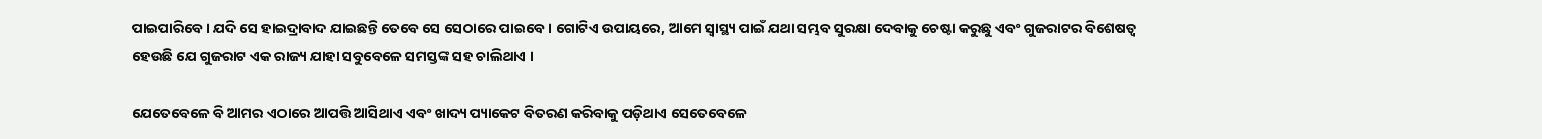ପାଇପାରିବେ । ଯଦି ସେ ହାଇଦ୍ରାବାଦ ଯାଇଛନ୍ତି ତେବେ ସେ ସେଠାରେ ପାଇବେ । ଗୋଟିଏ ଉପାୟରେ, ଆମେ ସ୍ୱାସ୍ଥ୍ୟ ପାଇଁ ଯଥା ସମ୍ଭବ ସୁରକ୍ଷା ଦେବାକୁ ଚେଷ୍ଟା କରୁଛୁ ଏବଂ ଗୁଜରାଟର ବିଶେଷତ୍ୱ ହେଉଛି ଯେ ଗୁଜରାଟ ଏକ ରାଜ୍ୟ ଯାହା ସବୁବେଳେ ସମସ୍ତଙ୍କ ସହ ଚାଲିଥାଏ ।

ଯେତେବେଳେ ବି ଆମର ଏଠାରେ ଆପତ୍ତି ଆସିଥାଏ ଏବଂ ଖାଦ୍ୟ ପ୍ୟାକେଟ ବିତରଣ କରିବାକୁ ପଡ଼ିଥାଏ ସେତେବେଳେ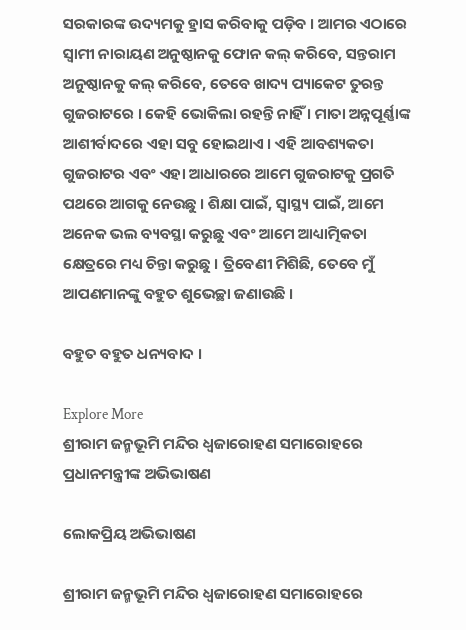ସରକାରଙ୍କ ଉଦ୍ୟମକୁ ହ୍ରାସ କରିବାକୁ ପଡ଼ିବ । ଆମର ଏଠାରେ ସ୍ୱାମୀ ନାରାୟଣ ଅନୁଷ୍ଠାନକୁ ଫୋନ କଲ୍ କରିବେ, ସନ୍ତରାମ ଅନୁଷ୍ଠାନକୁ କଲ୍ କରିବେ, ତେବେ ଖାଦ୍ୟ ପ୍ୟାକେଟ ତୁରନ୍ତ ଗୁଜରାଟରେ । କେହି ଭୋକିଲା ରହନ୍ତି ନାହିଁ । ମାତା ଅନ୍ନପୂର୍ଣ୍ଣାଙ୍କ ଆଶୀର୍ବାଦରେ ଏହା ସବୁ ହୋଇଥାଏ । ଏହି ଆବଶ୍ୟକତା ଗୁଜରାଟର ଏବଂ ଏହା ଆଧାରରେ ଆମେ ଗୁଜରାଟକୁ ପ୍ରଗତି ପଥରେ ଆଗକୁ ନେଉଛୁ । ଶିକ୍ଷା ପାଇଁ, ସ୍ୱାସ୍ଥ୍ୟ ପାଇଁ, ଆମେ ଅନେକ ଭଲ ବ୍ୟବସ୍ଥା କରୁଛୁ ଏବଂ ଆମେ ଆଧ୍ୟାତ୍ମିକତା କ୍ଷେତ୍ରରେ ମଧ୍ୟ ଚିନ୍ତା କରୁଛୁ । ତ୍ରିବେଣୀ ମିଶିଛି, ତେବେ ମୁଁ ଆପଣମାନଙ୍କୁ ବହୁତ ଶୁଭେଚ୍ଛା ଜଣାଉଛି ।

ବହୁତ ବହୁତ ଧନ୍ୟବାଦ ।

Explore More
ଶ୍ରୀରାମ ଜନ୍ମଭୂମି ମନ୍ଦିର ଧ୍ଵଜାରୋହଣ ସମାରୋହରେ ପ୍ରଧାନମନ୍ତ୍ରୀଙ୍କ ଅଭିଭାଷଣ

ଲୋକପ୍ରିୟ ଅଭିଭାଷଣ

ଶ୍ରୀରାମ ଜନ୍ମଭୂମି ମନ୍ଦିର ଧ୍ଵଜାରୋହଣ ସମାରୋହରେ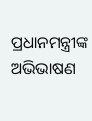ପ୍ରଧାନମନ୍ତ୍ରୀଙ୍କ ଅଭିଭାଷଣ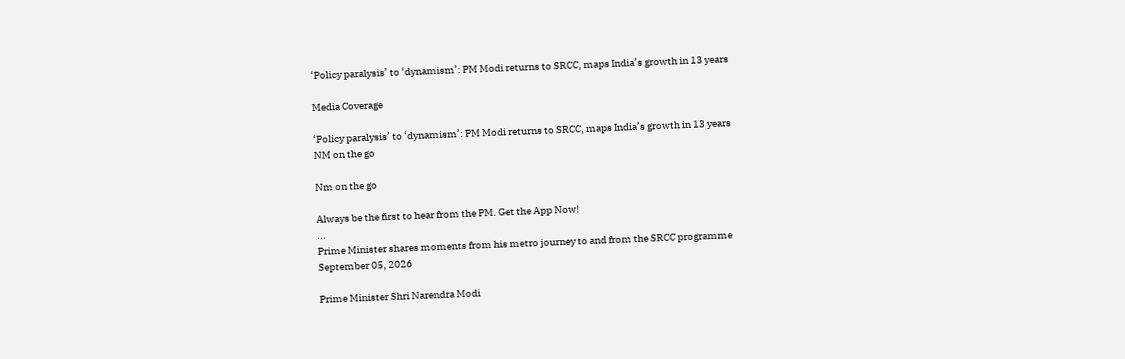‘Policy paralysis’ to ‘dynamism’: PM Modi returns to SRCC, maps India’s growth in 13 years

Media Coverage

‘Policy paralysis’ to ‘dynamism’: PM Modi returns to SRCC, maps India’s growth in 13 years
NM on the go

Nm on the go

Always be the first to hear from the PM. Get the App Now!
...
Prime Minister shares moments from his metro journey to and from the SRCC programme
September 05, 2026

Prime Minister Shri Narendra Modi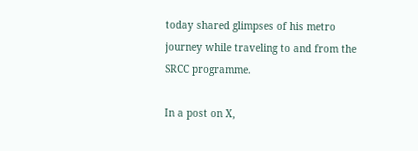today shared glimpses of his metro journey while traveling to and from the SRCC programme.

In a post on X,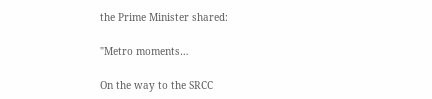the Prime Minister shared:

"Metro moments…

On the way to the SRCC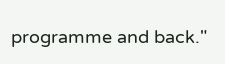programme and back."